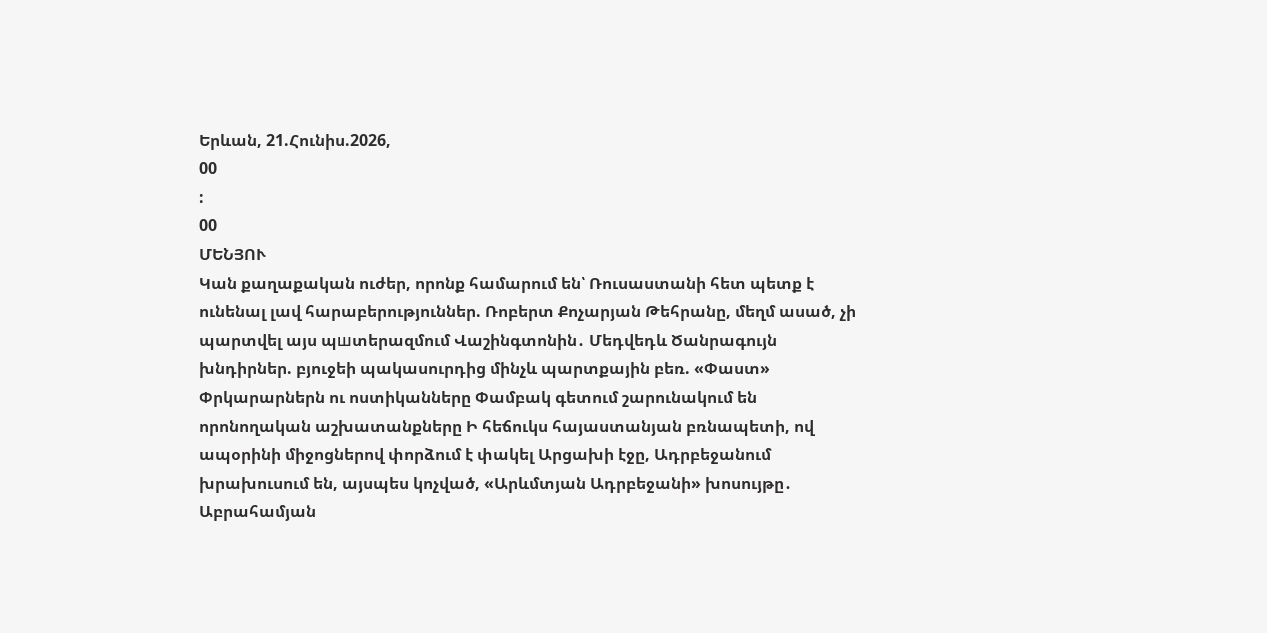Երևան, 21.Հունիս.2026,
00
:
00
ՄԵՆՅՈՒ
Կան քաղաքական ուժեր, որոնք համարում են՝ Ռուսաստանի հետ պետք է ունենալ լավ հարաբերություններ. Ռոբերտ Քոչարյան Թեհրանը, մեղմ ասած, չի պարտվել այս պшտերազմում Վաշինգտոնին․ Մեդվեդև Ծանրագույն խնդիրներ. բյուջեի պակասուրդից մինչև պարտքային բեռ. «Փաստ» Փրկարարներն ու ոստիկանները Փամբակ գետում շարունակում են որոնողական աշխատանքները Ի հեճուկս հայաստանյան բռնապետի, ով ապօրինի միջոցներով փորձում է փակել Արցախի էջը, Ադրբեջանում խրախուսում են, այսպես կոչված, «Արևմտյան Ադրբեջանի» խոսույթը․ Աբրահամյան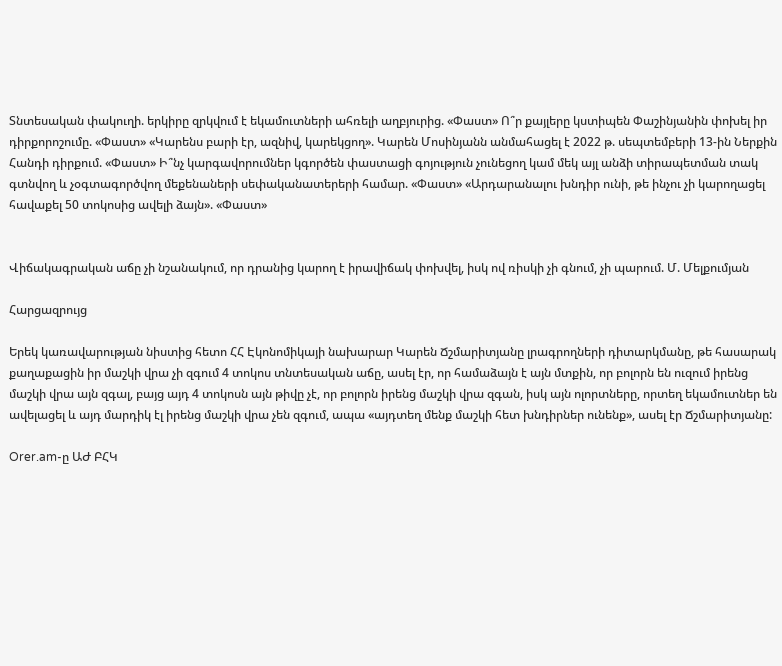Տնտեսական փակուղի. երկիրը զրկվում է եկամուտների ահռելի աղբյուրից. «Փաստ» Ո՞ր քայլերը կստիպեն Փաշինյանին փոխել իր դիրքորոշումը. «Փաստ» «Կարենս բարի էր, ազնիվ, կարեկցող». Կարեն Մոսինյանն անմահացել է 2022 թ. սեպտեմբերի 13-ին Ներքին Հանդի դիրքում. «Փաստ» Ի՞նչ կարգավորումներ կգործեն փաստացի գոյություն չունեցող կամ մեկ այլ անձի տիրապետման տակ գտնվող և չօգտագործվող մեքենաների սեփականատերերի համար. «Փաստ» «Արդարանալու խնդիր ունի, թե ինչու չի կարողացել հավաքել 50 տոկոսից ավելի ձայն». «Փաստ»


Վիճակագրական աճը չի նշանակում, որ դրանից կարող է իրավիճակ փոխվել, իսկ ով ռիսկի չի գնում, չի պարում. Մ. Մելքումյան

Հարցազրույց

Երեկ կառավարության նիստից հետո ՀՀ Էկոնոմիկայի նախարար Կարեն Ճշմարիտյանը լրագրողների դիտարկմանը, թե հասարակ քաղաքացին իր մաշկի վրա չի զգում 4 տոկոս տնտեսական աճը, ասել էր, որ համաձայն է այն մտքին, որ բոլորն են ուզում իրենց մաշկի վրա այն զգալ, բայց այդ 4 տոկոսն այն թիվը չէ, որ բոլորն իրենց մաշկի վրա զգան, իսկ այն ոլորտները, որտեղ եկամուտներ են ավելացել և այդ մարդիկ էլ իրենց մաշկի վրա չեն զգում, ապա «այդտեղ մենք մաշկի հետ խնդիրներ ունենք», ասել էր Ճշմարիտյանը:

Orer.am-ը ԱԺ ԲՀԿ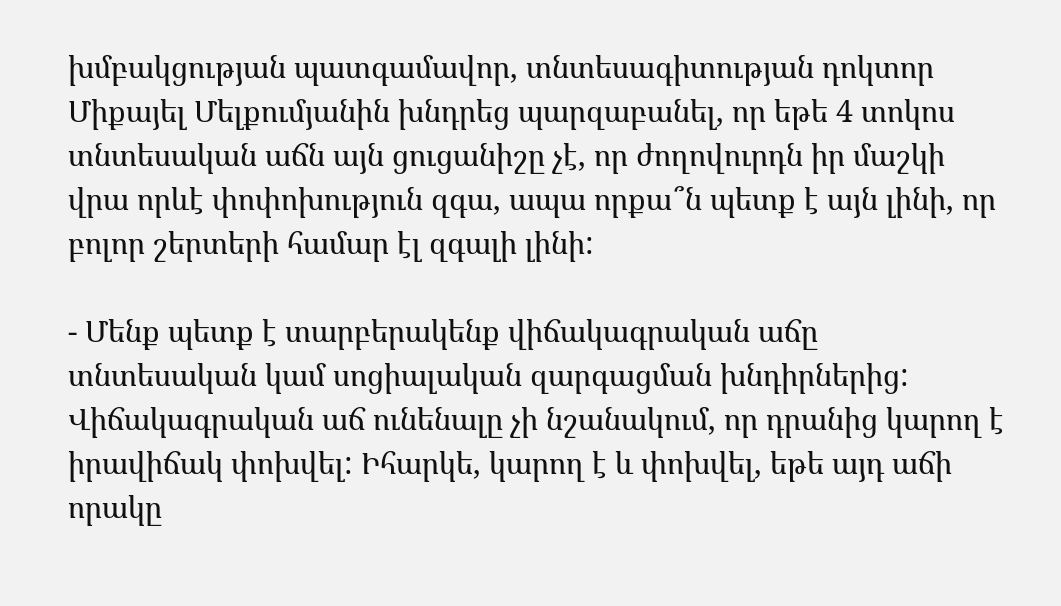խմբակցության պատգամավոր, տնտեսագիտության դոկտոր Միքայել Մելքումյանին խնդրեց պարզաբանել, որ եթե 4 տոկոս տնտեսական աճն այն ցուցանիշը չէ, որ ժողովուրդն իր մաշկի վրա որևէ փոփոխություն զգա, ապա որքա՞ն պետք է այն լինի, որ բոլոր շերտերի համար էլ զգալի լինի:

- Մենք պետք է տարբերակենք վիճակագրական աճը տնտեսական կամ սոցիալական զարգացման խնդիրներից: Վիճակագրական աճ ունենալը չի նշանակում, որ դրանից կարող է իրավիճակ փոխվել: Իհարկե, կարող է և փոխվել, եթե այդ աճի որակը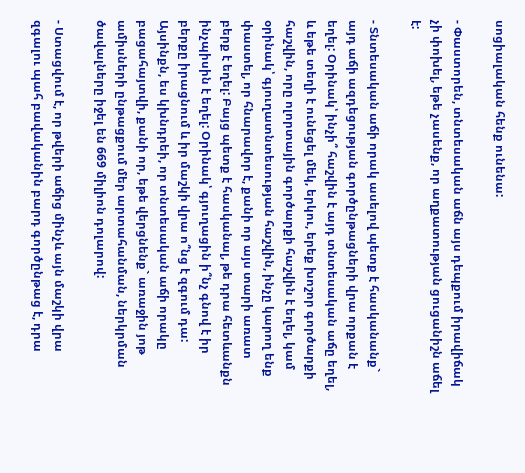սոցիալական հենք ունենա:

- Փաստորեն, տնտեսական աճն այս դեպքում իրավիճակ չի փոխել, եթե չասենք, որ աղքատության ցուցանիշն աճել է:

- Տնտեսական աճի որակ ասելով պետք է հասկանանք` այդ աճի ազդեցության գործընթացների վրա որքան է եղել: Օրինակ՝ ինչի՞ հաշվին է այդ տնտեսական աճը եղել, և եթե տեղի է ունեցել մեկ, երկու, երեք խոշոր գործարքի հաշվին, որը ոլորտային գործարքի հաշվին է եղել, կամ օրինակ՝ գյուղատնտեսության հաշվին, ինչը կարող ենք փաստել, որ հնարավոր է, քանի որ այս տարի առատ բերք է եղել: Բայց պետք է հասկանալ, թե դրա հետևանքն ինչպիսին է եղել: Օրինակ՝ գյուղացին ի՞նչ գնով է իր բերքը իրացնում և իր մաշկի վրա ո՞նց է զգում դա: Այսինքն, ես կխնդրեի, որ տնտեսական աճի որակը բացահայտվի, քանի որ, եթե վերցնենք` առաջին յոթ ամիսների ընթացքում մեր արտահանման, ներկրման ծավալները իջել են 669 միլիոն դոլարով:

- Ստացվում է, որ թվերի աճից մինչև այն մաշկի վրա զգալու պահ բավականին բարդ գործընթաց է, դրա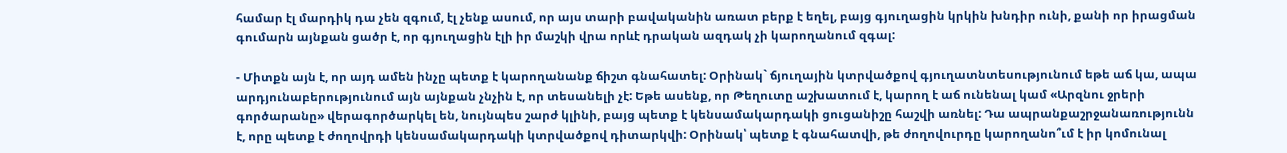համար էլ մարդիկ դա չեն զգում, էլ չենք ասում, որ այս տարի բավականին առատ բերք է եղել, բայց գյուղացին կրկին խնդիր ունի, քանի որ իրացման գումարն այնքան ցածր է, որ գյուղացին էլի իր մաշկի վրա որևէ դրական ազդակ չի կարողանում զգալ:

- Միտքն այն է, որ այդ ամեն ինչը պետք է կարողանանք ճիշտ գնահատել: Օրինակ` ճյուղային կտրվածքով գյուղատնտեսությունում եթե աճ կա, ապա արդյունաբերությունում այն այնքան չնչին է, որ տեսանելի չէ: Եթե ասենք, որ Թեղուտը աշխատում է, կարող է աճ ունենալ կամ «Արզնու ջրերի գործարանը» վերագործարկել են, նույնպես շարժ կլինի, բայց պետք է կենսամակարդակի ցուցանիշը հաշվի առնել: Դա ապրանքաշրջանառությունն է, որը պետք է ժողովրդի կենսամակարդակի կտրվածքով դիտարկվի: Օրինակ՝ պետք է գնահատվի, թե ժողովուրդը կարողանո՞ւմ է իր կոմունալ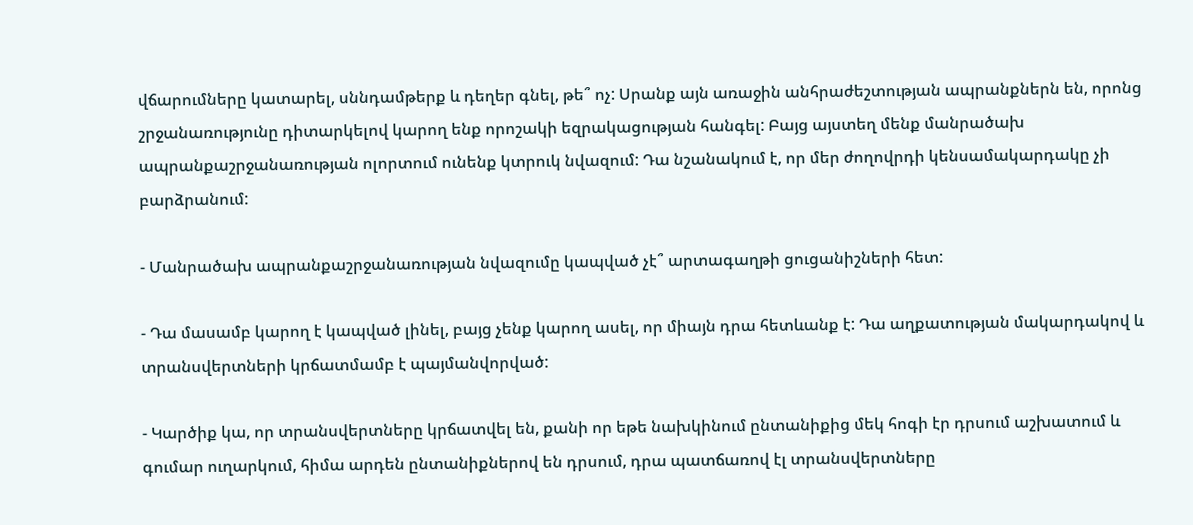վճարումները կատարել, սննդամթերք և դեղեր գնել, թե՞ ոչ: Սրանք այն առաջին անհրաժեշտության ապրանքներն են, որոնց շրջանառությունը դիտարկելով կարող ենք որոշակի եզրակացության հանգել: Բայց այստեղ մենք մանրածախ ապրանքաշրջանառության ոլորտում ունենք կտրուկ նվազում: Դա նշանակում է, որ մեր ժողովրդի կենսամակարդակը չի բարձրանում:

- Մանրածախ ապրանքաշրջանառության նվազումը կապված չէ՞ արտագաղթի ցուցանիշների հետ:

- Դա մասամբ կարող է կապված լինել, բայց չենք կարող ասել, որ միայն դրա հետևանք է: Դա աղքատության մակարդակով և տրանսվերտների կրճատմամբ է պայմանվորված:

- Կարծիք կա, որ տրանսվերտները կրճատվել են, քանի որ եթե նախկինում ընտանիքից մեկ հոգի էր դրսում աշխատում և գումար ուղարկում, հիմա արդեն ընտանիքներով են դրսում, դրա պատճառով էլ տրանսվերտները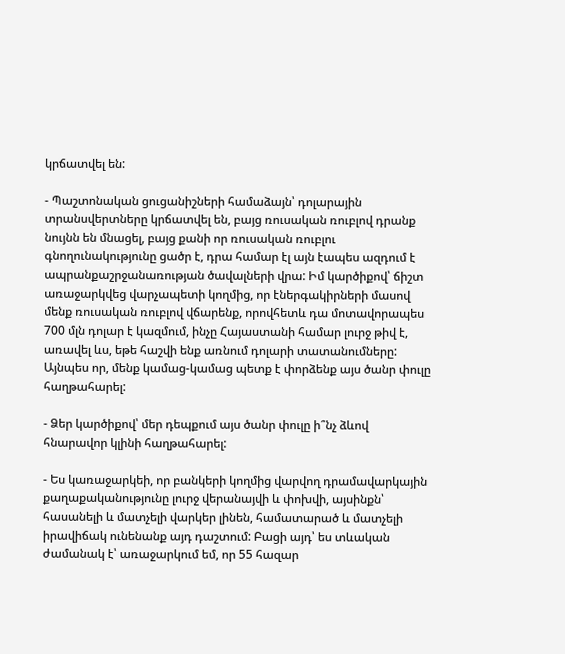կրճատվել են:

- Պաշտոնական ցուցանիշների համաձայն՝ դոլարային տրանսվերտները կրճատվել են, բայց ռուսական ռուբլով դրանք նույնն են մնացել, բայց քանի որ ռուսական ռուբլու գնողունակությունը ցածր է, դրա համար էլ այն էապես ազդում է ապրանքաշրջանառության ծավալների վրա: Իմ կարծիքով՝ ճիշտ առաջարկվեց վարչապետի կողմից, որ էներգակիրների մասով մենք ռուսական ռուբլով վճարենք, որովհետև դա մոտավորապես 700 մլն դոլար է կազմում, ինչը Հայաստանի համար լուրջ թիվ է, առավել ևս, եթե հաշվի ենք առնում դոլարի տատանումները: Այնպես որ, մենք կամաց-կամաց պետք է փորձենք այս ծանր փուլը հաղթահարել:

- Ձեր կարծիքով՝ մեր դեպքում այս ծանր փուլը ի՞նչ ձևով հնարավոր կլինի հաղթահարել:

- Ես կառաջարկեի, որ բանկերի կողմից վարվող դրամավարկային քաղաքականությունը լուրջ վերանայվի և փոխվի, այսինքն՝ հասանելի և մատչելի վարկեր լինեն, համատարած և մատչելի իրավիճակ ունենանք այդ դաշտում: Բացի այդ՝ ես տևական ժամանակ է՝ առաջարկում եմ, որ 55 հազար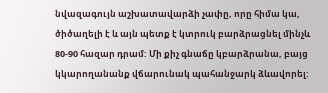նվազագույն աշխատավարձի չափը, որը հիմա կա, ծիծաղելի է և այն պետք է կտրուկ բարձրացնել մինչև 80-90 հազար դրամ: Մի քիչ գնաճը կբարձրանա, բայց կկարողանանք վճարունակ պահանջարկ ձևավորել: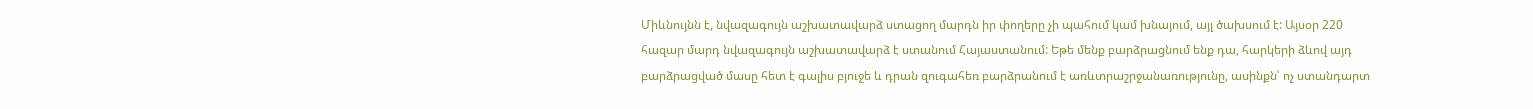Միևնույնն է, նվազագույն աշխատավարձ ստացող մարդն իր փողերը չի պահում կամ խնայում, այլ ծախսում է: Այսօր 220 հազար մարդ նվազագույն աշխատավարձ է ստանում Հայաստանում: Եթե մենք բարձրացնում ենք դա, հարկերի ձևով այդ բարձրացված մասը հետ է գալիս բյուջե և դրան զուգահեռ բարձրանում է առևտրաշրջանառությունը, ասինքն՝ ոչ ստանդարտ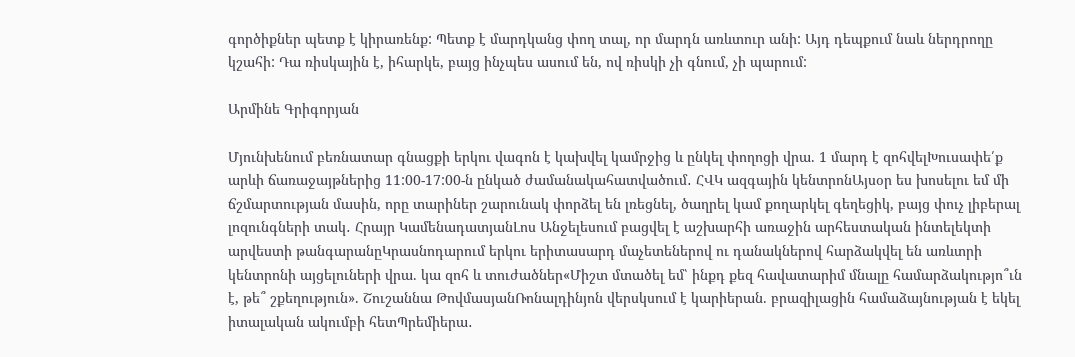գործիքներ պետք է կիրառենք: Պետք է մարդկանց փող տալ, որ մարդն առևտուր անի: Այդ դեպքում նաև ներդրողը կշահի: Դա ռիսկային է, իհարկե, բայց ինչպես ասում են, ով ռիսկի չի գնում, չի պարում:

Արմինե Գրիգորյան

Մյունխենում բեռնատար գնացքի երկու վագոն է կախվել կամրջից և ընկել փողոցի վրա. 1 մարդ է զոհվելԽուսափե՛ք արևի ճառաջայթներից 11:00-17:00-ն ընկած ժամանակահատվածում․ ՀՎԿ ազգային կենտրոնԱյսօր ես խոսելու եմ մի ճշմարտության մասին, որը տարիներ շարունակ փորձել են լռեցնել, ծաղրել կամ քողարկել գեղեցիկ, բայց փուչ լիբերալ լոզունգների տակ․ Հրայր ԿամենադատյանԼոս Անջելեսում բացվել է աշխարհի առաջին արհեստական ինտելեկտի արվեստի թանգարանըԿրասնոդարում երկու երիտասարդ մաչետեներով ու դանակներով հարձակվել են առևտրի կենտրոնի այցելուների վրա. կա զոհ և տուժածներ«Միշտ մտածել եմ՝ ինքդ քեզ հավատարիմ մնալը համարձակությո՞ւն է, թե՞ շքեղություն». Շուշաննա ԹովմասյանՌոնալդինյոն վերսկսում է կարիերան. բրազիլացին համաձայնության է եկել իտալական ակումբի հետՊրեմիերա․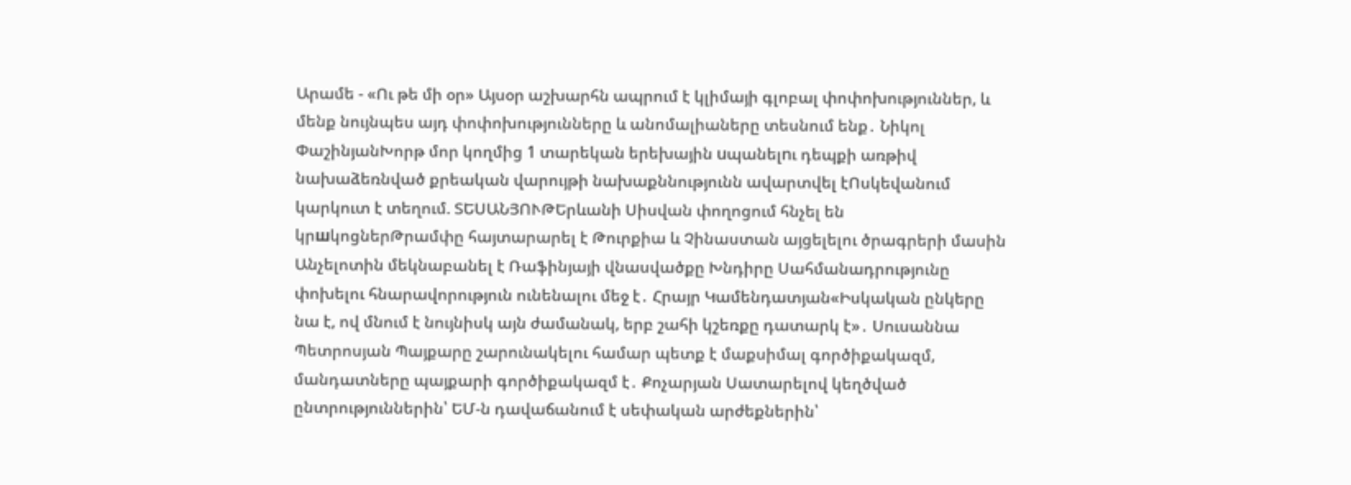Արամե - «Ու թե մի օր» Այսօր աշխարհն ապրում է կլիմայի գլոբալ փոփոխություններ, և մենք նույնպես այդ փոփոխությունները և անոմալիաները տեսնում ենք․ Նիկոլ ՓաշինյանԽորթ մոր կողմից 1 տարեկան երեխային uպանելnւ դեպքի առթիվ նախաձեռնված քրեական վարույթի նախաքննությունն ավարտվել էՈսկեվանում կարկուտ է տեղում. ՏԵՍԱՆՅՈՒԹԵրևանի Սիսվան փողոցում հնչել են կրшկոցներԹրամփը հայտարարել է Թուրքիա և Չինաստան այցելելու ծրագրերի մասին Անչելոտին մեկնաբանել է Ռաֆինյայի վնասվածքը Խնդիրը Սահմանադրությունը փոխելու հնարավորություն ունենալու մեջ է․ Հրայր Կամենդատյան«Իսկական ընկերը նա է, ով մնում է նույնիսկ այն ժամանակ, երբ շահի կշեռքը դատարկ է»․ Սուսաննա Պետրոսյան Պայքարը շարունակելու համար պետք է մաքսիմալ գործիքակազմ, մանդատները պայքարի գործիքակազմ է․ Քոչարյան Սատարելով կեղծված ընտրություններին՝ ԵՄ-ն դավաճանում է սեփական արժեքներին՝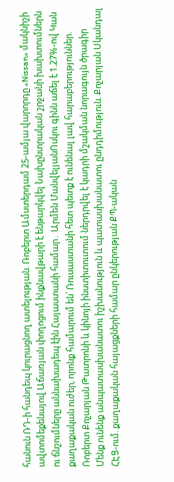հանուն ՌԴ-ի հանդեպ կուրացնող ատելության. Ռոբերտ Ամստերդամ 25-ամյա վարորդը «Nissan» մակնիշի ավտոմեքենայով Աճառյան փողոցում ինքնավթարի է ենթարկվել Նախընտրական շրջանի խախտումներն ու ճնշումները աննախադեպ էին Հայաստանի համար․ Արմեն ՄանվելյանՈսկու գինն աճել է 1.27%-ով Կան քաղաքական ուժեր, որոնք համարում են՝ Ռուսաստանի հետ պետք է ունենալ լավ հարաբերություններ. Ռոբերտ Քոչարյան Թատրոնի և կինոյի ինստիտուտում ներդրվել է կադրի մշակման նորագույն ծրագիր Մենք ունենք անպատասխանատու իշխանություն և պատասխանատու ընդդիմություն. Քոչարյան Սկանդալ ՀԷՑ-ում. քաղաքական հայացքների համար ընկերության ՔՊ-ական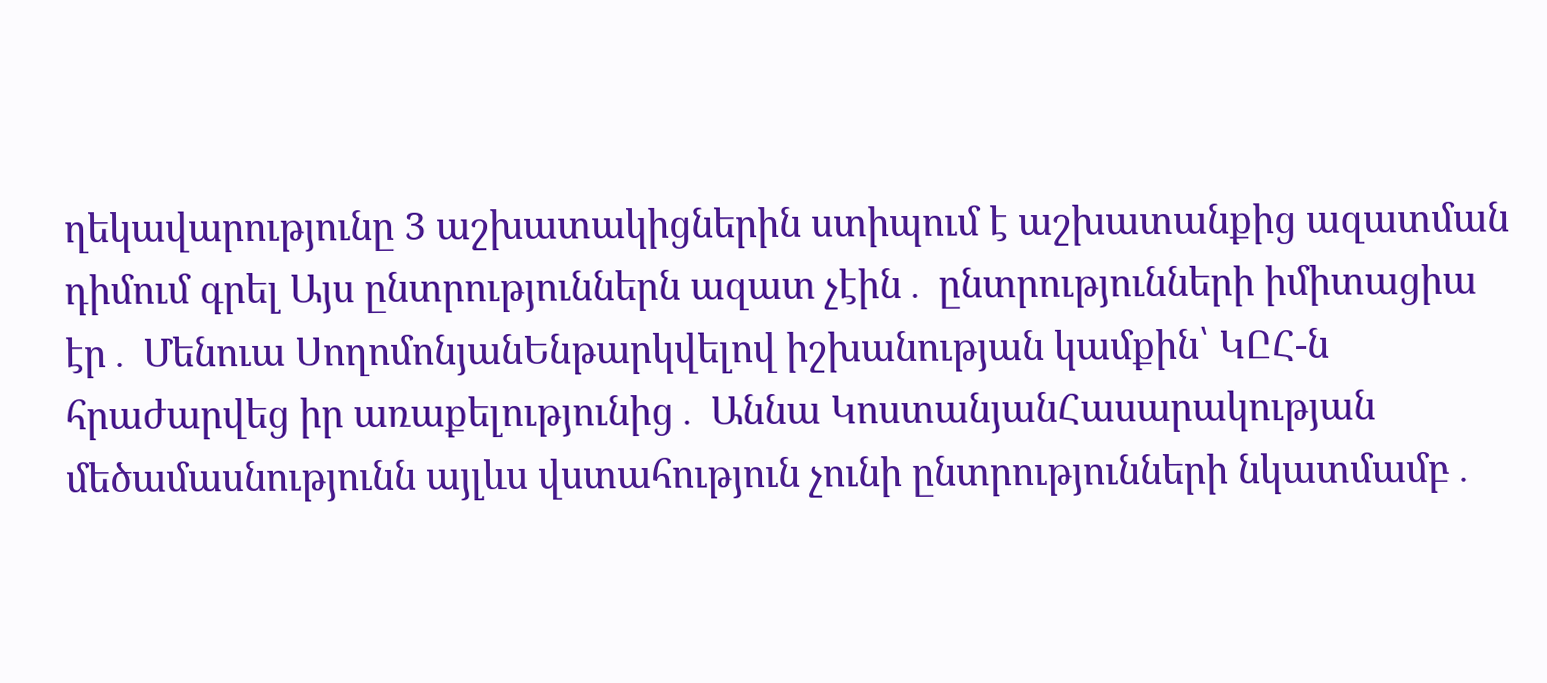ղեկավարությունը 3 աշխատակիցներին ստիպում է աշխատանքից ազատման դիմում գրել Այս ընտրություններն ազատ չէին․ ընտրությունների իմիտացիա էր․ Մենուա ՍողոմոնյանԵնթարկվելով իշխանության կամքին՝ ԿԸՀ-ն հրաժարվեց իր առաքելությունից․ Աննա ԿոստանյանՀասարակության մեծամասնությունն այլևս վստահություն չունի ընտրությունների նկատմամբ․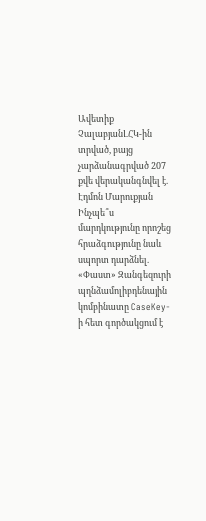Ավետիք ՉալաբյանԼՀԿ-ին տրված, բայց չարձանագրված 207 քվե վերականգնվել է. Էդմոն Մարուքյան Ինչպե՞ս մարդկությունը որոշեց հրաձգությունը նաև սպորտ դարձնել. «Փաստ» Զանգեզուրի պղնձամոլիբդենային կոմբինատը CaseKey-ի հետ գործակցում է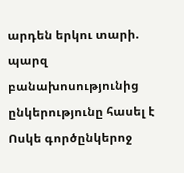արդեն երկու տարի. պարզ բանախոսությունից ընկերությունը հասել է Ոսկե գործընկերոջ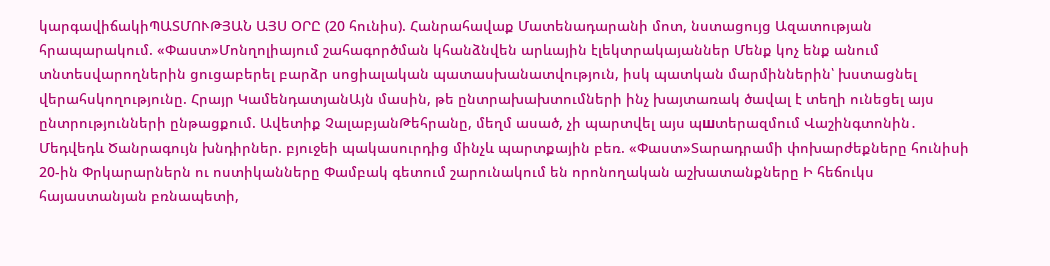կարգավիճակիՊԱՏՄՈՒԹՅԱՆ ԱՅՍ ՕՐԸ (20 հունիս). Հանրահավաք Մատենադարանի մոտ, նստացույց Ազատության հրապարակում. «Փաստ»Մոնղոլիայում շահագործման կհանձնվեն արևային էլեկտրակայաններ Մենք կոչ ենք անում տնտեսվարողներին ցուցաբերել բարձր սոցիալական պատասխանատվություն, իսկ պատկան մարմիններին՝ խստացնել վերահսկողությունը. Հրայր ԿամենդատյանԱյն մասին, թե ընտրախախտումների ինչ խայտառակ ծավալ է տեղի ունեցել այս ընտրությունների ընթացքում. Ավետիք ՉալաբյանԹեհրանը, մեղմ ասած, չի պարտվել այս պшտերազմում Վաշինգտոնին․ Մեդվեդև Ծանրագույն խնդիրներ. բյուջեի պակասուրդից մինչև պարտքային բեռ. «Փաստ»Տարադրամի փոխարժեքները հունիսի 20-ին Փրկարարներն ու ոստիկանները Փամբակ գետում շարունակում են որոնողական աշխատանքները Ի հեճուկս հայաստանյան բռնապետի,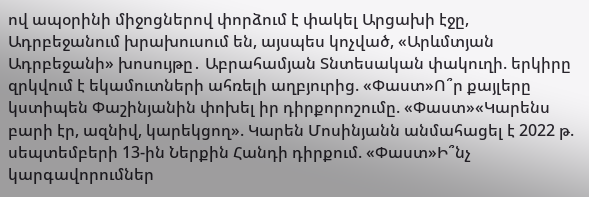ով ապօրինի միջոցներով փորձում է փակել Արցախի էջը, Ադրբեջանում խրախուսում են, այսպես կոչված, «Արևմտյան Ադրբեջանի» խոսույթը․ Աբրահամյան Տնտեսական փակուղի. երկիրը զրկվում է եկամուտների ահռելի աղբյուրից. «Փաստ»Ո՞ր քայլերը կստիպեն Փաշինյանին փոխել իր դիրքորոշումը. «Փաստ»«Կարենս բարի էր, ազնիվ, կարեկցող». Կարեն Մոսինյանն անմահացել է 2022 թ. սեպտեմբերի 13-ին Ներքին Հանդի դիրքում. «Փաստ»Ի՞նչ կարգավորումներ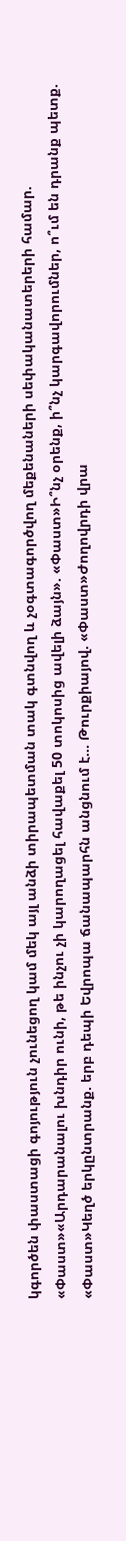կգործեն փաստացի գոյություն չունեցող կամ մեկ այլ անձի տիրապետման տակ գտնվող և չօգտագործվող մեքենաների սեփականատերերի համար. «Փաստ»«Արդարանալու խնդիր ունի, թե ինչու չի կարողացել հավաքել 50 տոկոսից ավելի ձայն». «Փաստ»Ի՞նչ օրենք, ի՞նչ կարգավորումներ, ո՞ւմ են դրանք պետք. «Փաստ»Կեղծ երկընտրանք. երբ դեպի Եվրոպա ճանապարհն անցնում է... Թուրքիայով. «Փաստ»Ժողովրդի վրա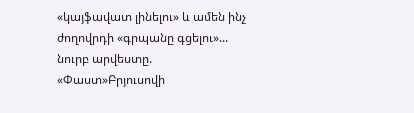«կայֆավատ լինելու» և ամեն ինչ ժողովրդի «գրպանը գցելու»... նուրբ արվեստը. «Փաստ»Բրյուսովի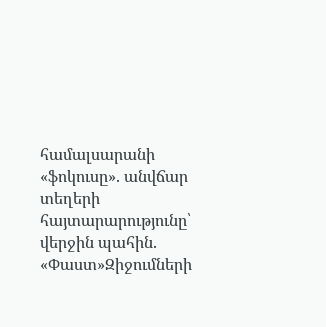համալսարանի «ֆոկուսը». անվճար տեղերի հայտարարությունը՝ վերջին պահին. «Փաստ»Զիջումների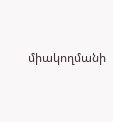միակողմանի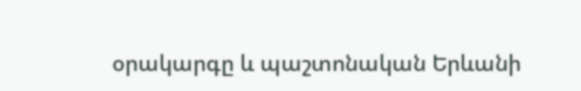օրակարգը և պաշտոնական Երևանի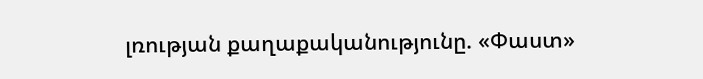լռության քաղաքականությունը. «Փաստ»